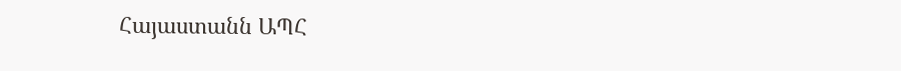Հայաստանն ԱՊՀ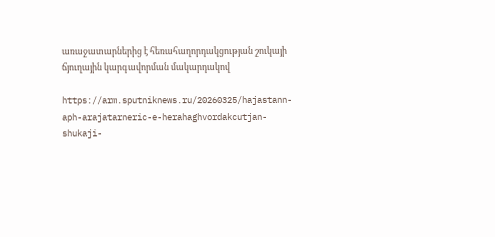առաջատարներից է հեռահաղորդակցության շուկայի ճյուղային կարգավորման մակարդակով

https://arm.sputniknews.ru/20260325/hajastann-aph-arajatarneric-e-herahaghvordakcutjan-shukaji-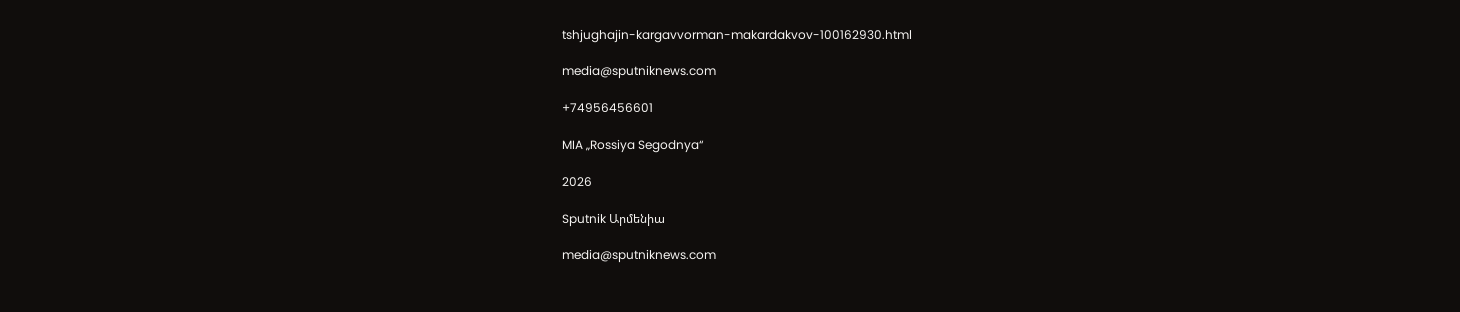tshjughajin-kargavvorman-makardakvov-100162930.html

media@sputniknews.com

+74956456601

MIA „Rossiya Segodnya“

2026

Sputnik Արմենիա

media@sputniknews.com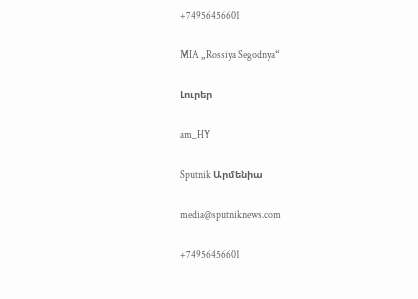+74956456601

MIA „Rossiya Segodnya“

Լուրեր

am_HY

Sputnik Արմենիա

media@sputniknews.com

+74956456601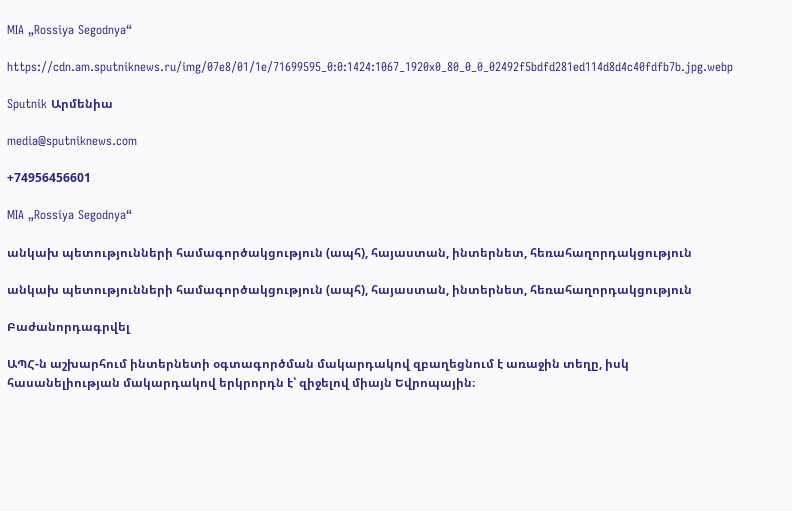MIA „Rossiya Segodnya“

https://cdn.am.sputniknews.ru/img/07e8/01/1e/71699595_0:0:1424:1067_1920x0_80_0_0_02492f5bdfd281ed114d8d4c40fdfb7b.jpg.webp

Sputnik Արմենիա

media@sputniknews.com

+74956456601

MIA „Rossiya Segodnya“

անկախ պետությունների համագործակցություն (ապհ), հայաստան, ինտերնետ, հեռահաղորդակցություն

անկախ պետությունների համագործակցություն (ապհ), հայաստան, ինտերնետ, հեռահաղորդակցություն

Բաժանորդագրվել

ԱՊՀ-ն աշխարհում ինտերնետի օգտագործման մակարդակով զբաղեցնում է առաջին տեղը, իսկ հասանելիության մակարդակով երկրորդն է՝ զիջելով միայն Եվրոպային։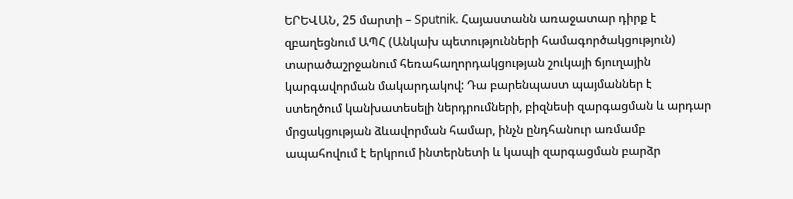ԵՐԵՎԱՆ, 25 մարտի – Sputnik. Հայաստանն առաջատար դիրք է զբաղեցնում ԱՊՀ (Անկախ պետությունների համագործակցություն) տարածաշրջանում հեռահաղորդակցության շուկայի ճյուղային կարգավորման մակարդակով: Դա բարենպաստ պայմաններ է ստեղծում կանխատեսելի ներդրումների, բիզնեսի զարգացման և արդար մրցակցության ձևավորման համար, ինչն ընդհանուր առմամբ ապահովում է երկրում ինտերնետի և կապի զարգացման բարձր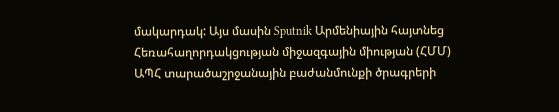մակարդակ: Այս մասին Sputnik Արմենիային հայտնեց Հեռահաղորդակցության միջազգային միության (ՀՄՄ) ԱՊՀ տարածաշրջանային բաժանմունքի ծրագրերի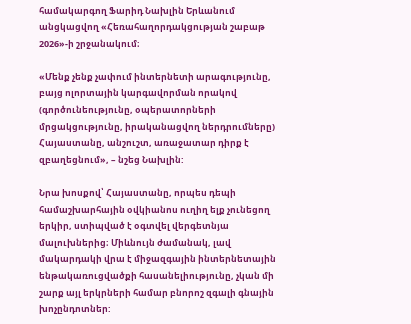համակարգող Ֆարիդ Նախլին Երևանում անցկացվող «Հեռահաղորդակցության շաբաթ 2026»-ի շրջանակում։

«Մենք չենք չափում ինտերնետի արագությունը, բայց ոլորտային կարգավորման որակով (գործունեությունը, օպերատորների մրցակցությունը, իրականացվող ներդրումները) Հայաստանը, անշուշտ, առաջատար դիրք է զբաղեցնում», – նշեց Նախլին:

Նրա խոսքով՝ Հայաստանը, որպես դեպի համաշխարհային օվկիանոս ուղիղ ելք չունեցող երկիր, ստիպված է օգտվել վերգետնյա մալուխներից։ Միևնույն ժամանակ, լավ մակարդակի վրա է միջազգային ինտերնետային ենթակառուցվածքի հասանելիությունը, չկան մի շարք այլ երկրների համար բնորոշ զգալի գնային խոչընդոտներ: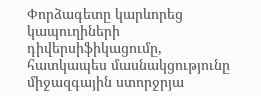Փորձագետը կարևորեց կապուղիների դիվերսիֆիկացումը, հատկապես մասնակցությունը միջազգային ստորջրյա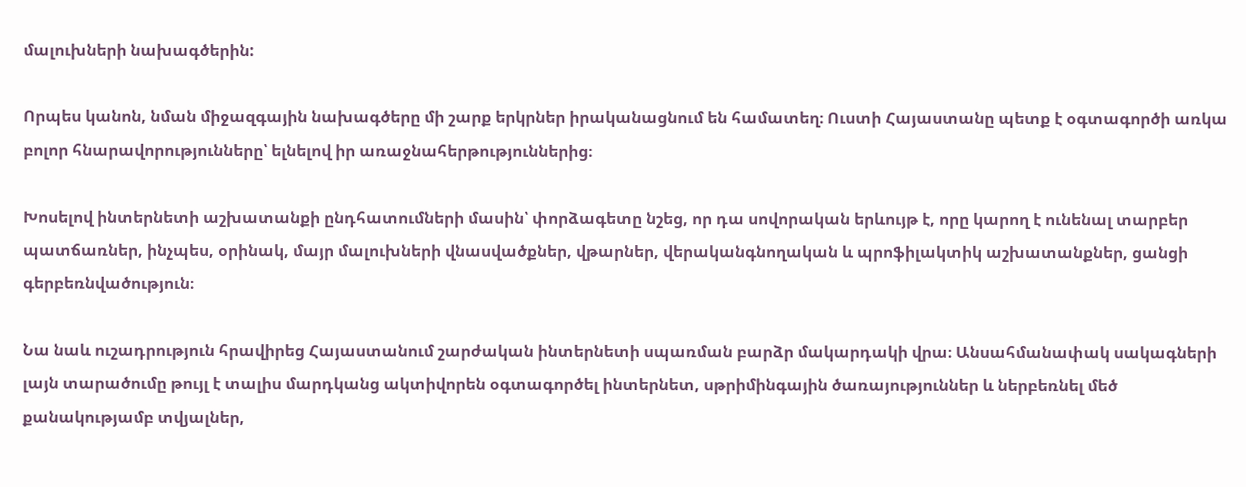մալուխների նախագծերին:

Որպես կանոն, նման միջազգային նախագծերը մի շարք երկրներ իրականացնում են համատեղ։ Ուստի Հայաստանը պետք է օգտագործի առկա բոլոր հնարավորությունները՝ ելնելով իր առաջնահերթություններից։

Խոսելով ինտերնետի աշխատանքի ընդհատումների մասին՝ փորձագետը նշեց, որ դա սովորական երևույթ է, որը կարող է ունենալ տարբեր պատճառներ, ինչպես, օրինակ, մայր մալուխների վնասվածքներ, վթարներ, վերականգնողական և պրոֆիլակտիկ աշխատանքներ, ցանցի գերբեռնվածություն։

Նա նաև ուշադրություն հրավիրեց Հայաստանում շարժական ինտերնետի սպառման բարձր մակարդակի վրա։ Անսահմանափակ սակագների լայն տարածումը թույլ է տալիս մարդկանց ակտիվորեն օգտագործել ինտերնետ, սթրիմինգային ծառայություններ և ներբեռնել մեծ քանակությամբ տվյալներ,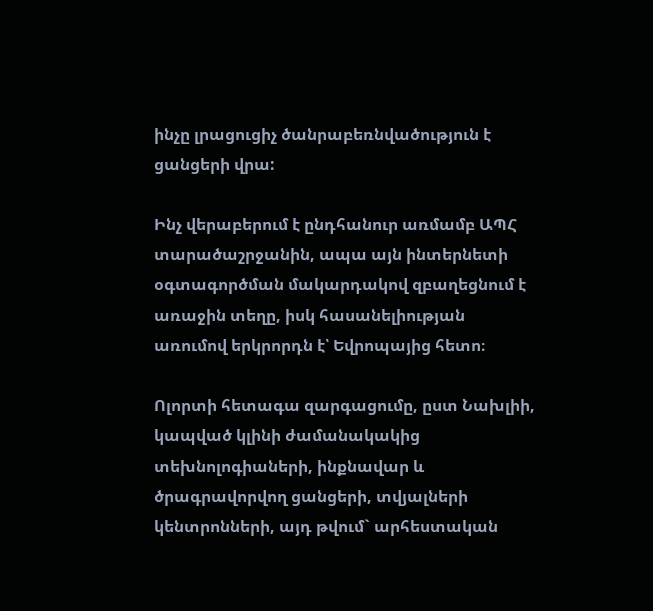ինչը լրացուցիչ ծանրաբեռնվածություն է ցանցերի վրա:

Ինչ վերաբերում է ընդհանուր առմամբ ԱՊՀ տարածաշրջանին, ապա այն ինտերնետի օգտագործման մակարդակով զբաղեցնում է առաջին տեղը, իսկ հասանելիության առումով երկրորդն է՝ Եվրոպայից հետո։

Ոլորտի հետագա զարգացումը, ըստ Նախլիի, կապված կլինի ժամանակակից տեխնոլոգիաների, ինքնավար և ծրագրավորվող ցանցերի, տվյալների կենտրոնների, այդ թվում` արհեստական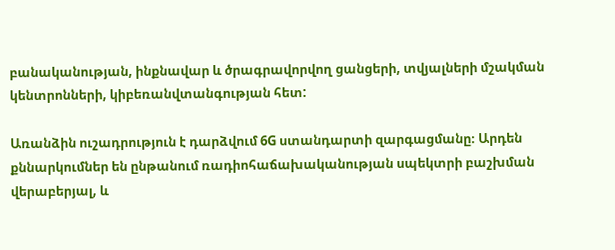բանականության, ինքնավար և ծրագրավորվող ցանցերի, տվյալների մշակման կենտրոնների, կիբեռանվտանգության հետ:

Առանձին ուշադրություն է դարձվում 6G ստանդարտի զարգացմանը։ Արդեն քննարկումներ են ընթանում ռադիոհաճախականության սպեկտրի բաշխման վերաբերյալ, և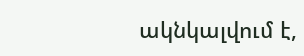ակնկալվում է,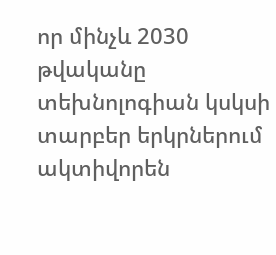որ մինչև 2030 թվականը տեխնոլոգիան կսկսի տարբեր երկրներում ակտիվորեն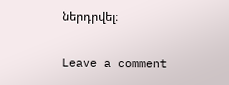ներդրվել։

Leave a comment